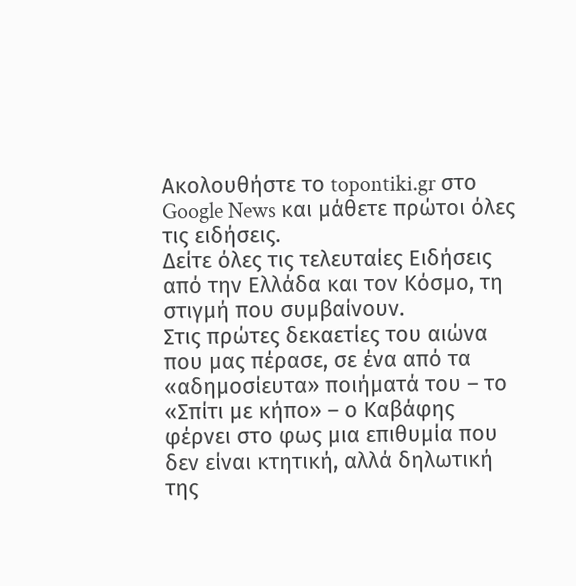Ακολουθήστε το topontiki.gr στο Google News και μάθετε πρώτοι όλες τις ειδήσεις.
Δείτε όλες τις τελευταίες Ειδήσεις από την Ελλάδα και τον Κόσμο, τη στιγμή που συμβαίνουν.
Στις πρώτες δεκαετίες του αιώνα που μας πέρασε, σε ένα από τα «αδημοσίευτα» ποιήματά του – το «Σπίτι με κήπο» – ο Καβάφης φέρνει στο φως μια επιθυμία που δεν είναι κτητική, αλλά δηλωτική της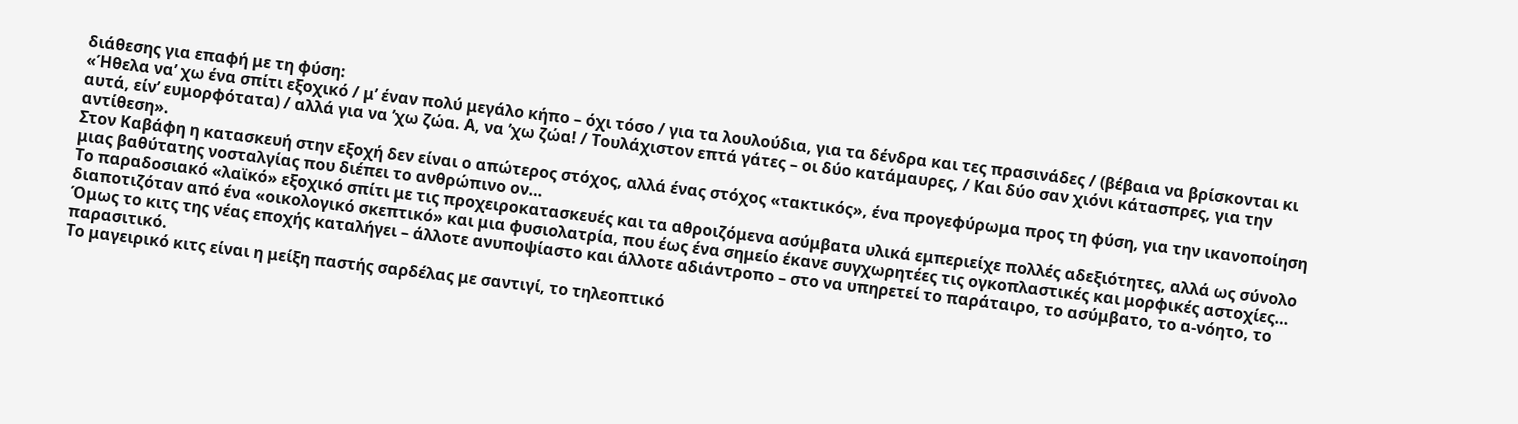διάθεσης για επαφή με τη φύση:
«Ήθελα να’ χω ένα σπίτι εξοχικό / μ’ έναν πολύ μεγάλο κήπο – όχι τόσο / για τα λουλούδια, για τα δένδρα και τες πρασινάδες / (βέβαια να βρίσκονται κι αυτά, είν’ ευμορφότατα) / αλλά για να ’χω ζώα. Α, να ’χω ζώα! / Τουλάχιστον επτά γάτες – οι δύο κατάμαυρες, / Και δύο σαν χιόνι κάτασπρες, για την αντίθεση».
Στον Καβάφη η κατασκευή στην εξοχή δεν είναι ο απώτερος στόχος, αλλά ένας στόχος «τακτικός», ένα προγεφύρωμα προς τη φύση, για την ικανοποίηση μιας βαθύτατης νοσταλγίας που διέπει το ανθρώπινο ον…
Το παραδοσιακό «λαϊκό» εξοχικό σπίτι με τις προχειροκατασκευές και τα αθροιζόμενα ασύμβατα υλικά εμπεριείχε πολλές αδεξιότητες, αλλά ως σύνολο διαποτιζόταν από ένα «οικολογικό σκεπτικό» και μια φυσιολατρία, που έως ένα σημείο έκανε συγχωρητέες τις ογκοπλαστικές και μορφικές αστοχίες… Όμως το κιτς της νέας εποχής καταλήγει – άλλοτε ανυποψίαστο και άλλοτε αδιάντροπο – στο να υπηρετεί το παράταιρο, το ασύμβατο, το α-νόητο, το παρασιτικό.
Το μαγειρικό κιτς είναι η μείξη παστής σαρδέλας με σαντιγί, το τηλεοπτικό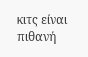κιτς είναι πιθανή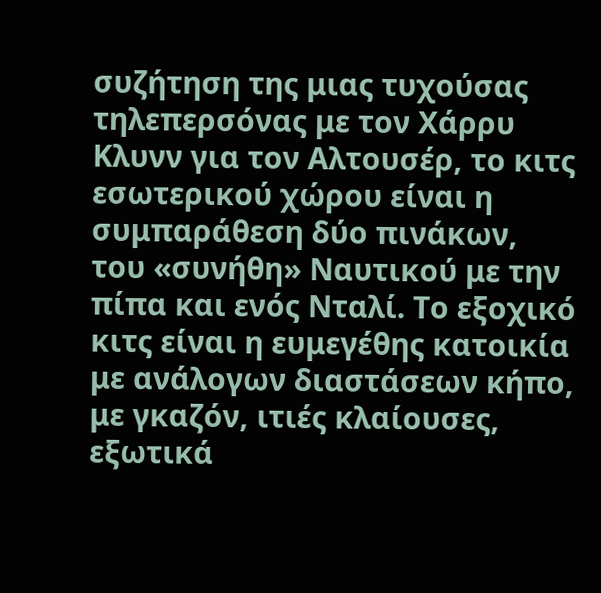συζήτηση της μιας τυχούσας τηλεπερσόνας με τον Χάρρυ Κλυνν για τον Αλτουσέρ, το κιτς εσωτερικού χώρου είναι η συμπαράθεση δύο πινάκων, του «συνήθη» Ναυτικού με την πίπα και ενός Νταλί. Το εξοχικό κιτς είναι η ευμεγέθης κατοικία με ανάλογων διαστάσεων κήπο, με γκαζόν, ιτιές κλαίουσες, εξωτικά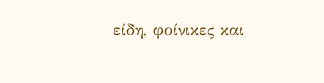είδη, φοίνικες και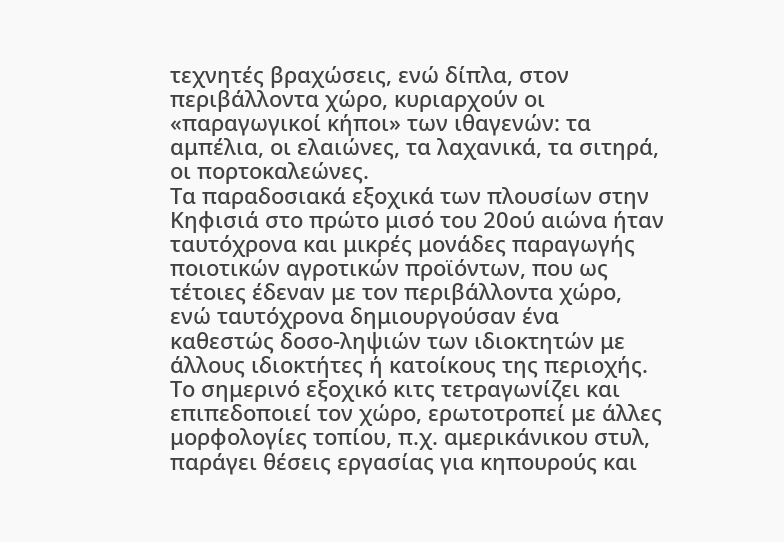τεχνητές βραχώσεις, ενώ δίπλα, στον περιβάλλοντα χώρο, κυριαρχούν οι «παραγωγικοί κήποι» των ιθαγενών: τα αμπέλια, οι ελαιώνες, τα λαχανικά, τα σιτηρά, οι πορτοκαλεώνες.
Τα παραδοσιακά εξοχικά των πλουσίων στην Κηφισιά στο πρώτο μισό του 20ού αιώνα ήταν ταυτόχρονα και μικρές μονάδες παραγωγής ποιοτικών αγροτικών προϊόντων, που ως τέτοιες έδεναν με τον περιβάλλοντα χώρο, ενώ ταυτόχρονα δημιουργούσαν ένα καθεστώς δοσο-ληψιών των ιδιοκτητών με άλλους ιδιοκτήτες ή κατοίκους της περιοχής.
Το σημερινό εξοχικό κιτς τετραγωνίζει και επιπεδοποιεί τον χώρο, ερωτοτροπεί με άλλες μορφολογίες τοπίου, π.χ. αμερικάνικου στυλ, παράγει θέσεις εργασίας για κηπουρούς και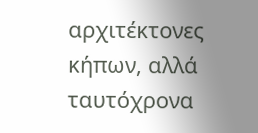αρχιτέκτονες κήπων, αλλά ταυτόχρονα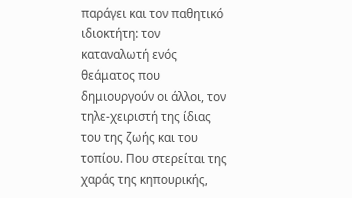παράγει και τον παθητικό ιδιοκτήτη: τον καταναλωτή ενός θεάματος που δημιουργούν οι άλλοι, τον τηλε-χειριστή της ίδιας του της ζωής και του τοπίου. Που στερείται της χαράς της κηπουρικής,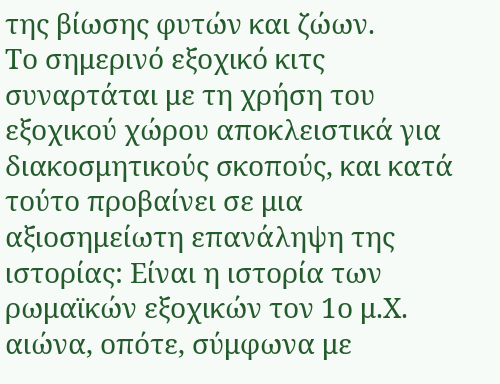της βίωσης φυτών και ζώων.
Το σημερινό εξοχικό κιτς συναρτάται με τη χρήση του εξοχικού χώρου αποκλειστικά για διακοσμητικούς σκοπούς, και κατά τούτο προβαίνει σε μια αξιοσημείωτη επανάληψη της ιστορίας: Είναι η ιστορία των ρωμαϊκών εξοχικών τον 1ο μ.Χ. αιώνα, οπότε, σύμφωνα με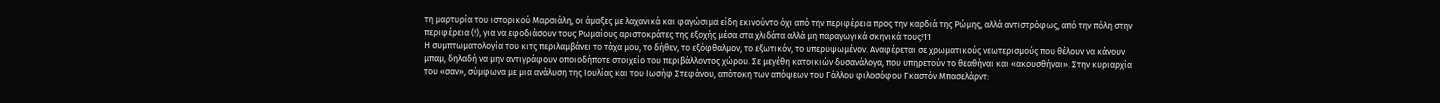τη μαρτυρία του ιστορικού Μαρσιάλη, οι άμαξες με λαχανικά και φαγώσιμα είδη εκινούντο όχι από την περιφέρεια προς την καρδιά της Ρώμης, αλλά αντιστρόφως, από την πόλη στην περιφέρεια (!), για να εφοδιάσουν τους Ρωμαίους αριστοκράτες της εξοχής μέσα στα χλιδάτα αλλά μη παραγωγικά σκηνικά τους!11
Η συμπτωματολογία του κιτς περιλαμβάνει το τάχα μου, το δήθεν, το εξόφθαλμον, το εξωτικόν, το υπερυψωμένον. Αναφέρεται σε χρωματικούς νεωτερισμούς που θέλουν να κάνουν μπαμ, δηλαδή να μην αντιγράφουν οποιοδήποτε στοιχείο του περιβάλλοντος χώρου. Σε μεγέθη κατοικιών δυσανάλογα, που υπηρετούν το θεαθήναι και «ακουσθήναι». Στην κυριαρχία του «σαν», σύμφωνα με μια ανάλυση της Ιουλίας και του Ιωσήφ Στεφάνου, απότοκη των απόψεων του Γάλλου φιλοσόφου Γκαστόν Μπασελάρντ: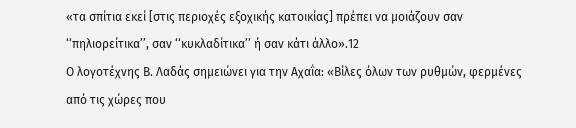«τα σπίτια εκεί [στις περιοχές εξοχικής κατοικίας] πρέπει να μοιάζουν σαν ‘‘πηλιορείτικα’’, σαν ‘‘κυκλαδίτικα’’ ή σαν κάτι άλλο».12
Ο λογοτέχνης Β. Λαδάς σημειώνει για την Αχαΐα: «Βίλες όλων των ρυθμών, φερμένες από τις χώρες που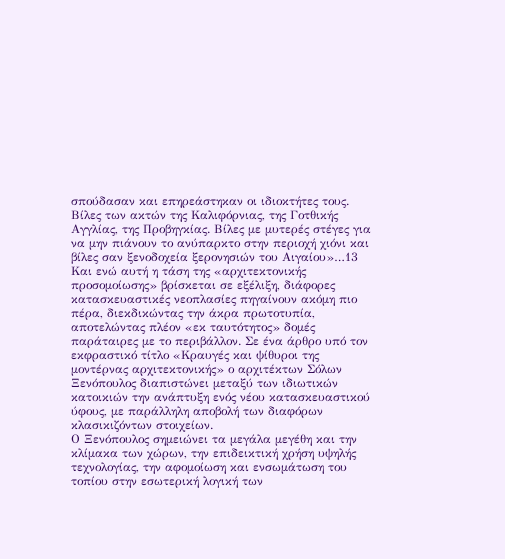σπούδασαν και επηρεάστηκαν οι ιδιοκτήτες τους. Βίλες των ακτών της Καλιφόρνιας, της Γοτθικής Αγγλίας, της Προβηγκίας. Βίλες με μυτερές στέγες για να μην πιάνουν το ανύπαρκτο στην περιοχή χιόνι και βίλες σαν ξενοδοχεία ξερονησιών του Αιγαίου»…13
Και ενώ αυτή η τάση της «αρχιτεκτονικής προσομοίωσης» βρίσκεται σε εξέλιξη, διάφορες κατασκευαστικές νεοπλασίες πηγαίνουν ακόμη πιο πέρα, διεκδικώντας την άκρα πρωτοτυπία, αποτελώντας πλέον «εκ ταυτότητος» δομές παράταιρες με το περιβάλλον. Σε ένα άρθρο υπό τον εκφραστικό τίτλο «Κραυγές και ψίθυροι της μοντέρνας αρχιτεκτονικής» ο αρχιτέκτων Σόλων Ξενόπουλος διαπιστώνει μεταξύ των ιδιωτικών κατοικιών την ανάπτυξη ενός νέου κατασκευαστικού ύφους, με παράλληλη αποβολή των διαφόρων κλασικιζόντων στοιχείων.
Ο Ξενόπουλος σημειώνει τα μεγάλα μεγέθη και την κλίμακα των χώρων, την επιδεικτική χρήση υψηλής τεχνολογίας, την αφομοίωση και ενσωμάτωση του τοπίου στην εσωτερική λογική των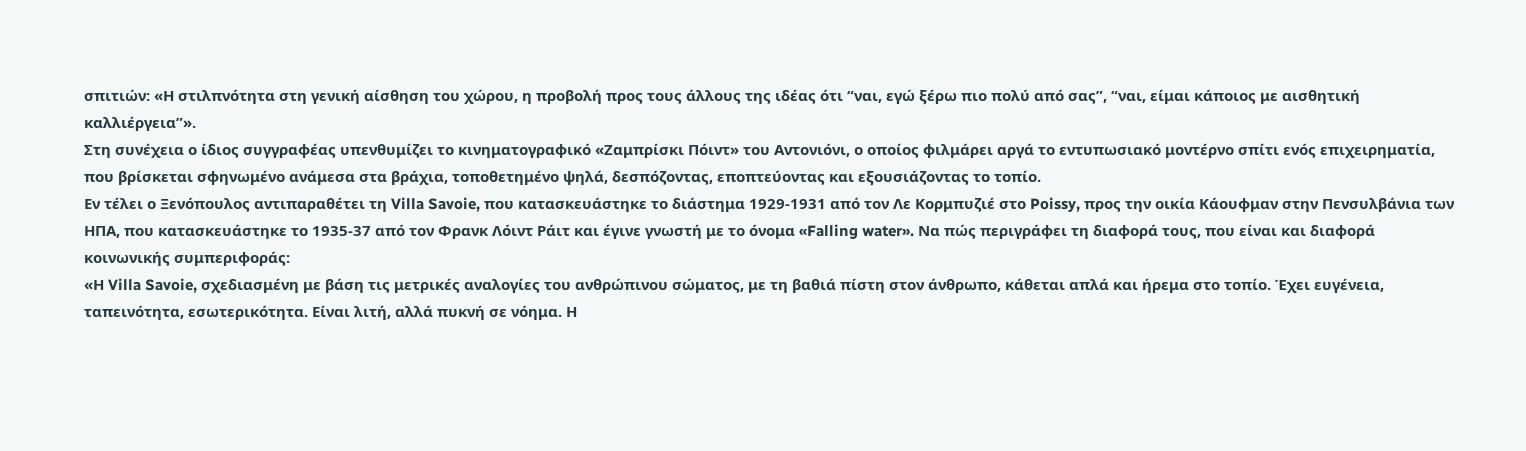σπιτιών: «Η στιλπνότητα στη γενική αίσθηση του χώρου, η προβολή προς τους άλλους της ιδέας ότι “ναι, εγώ ξέρω πιο πολύ από σας”, “ναι, είμαι κάποιος με αισθητική καλλιέργεια”».
Στη συνέχεια ο ίδιος συγγραφέας υπενθυμίζει το κινηματογραφικό «Ζαμπρίσκι Πόιντ» του Αντονιόνι, ο οποίος φιλμάρει αργά το εντυπωσιακό μοντέρνο σπίτι ενός επιχειρηματία, που βρίσκεται σφηνωμένο ανάμεσα στα βράχια, τοποθετημένο ψηλά, δεσπόζοντας, εποπτεύοντας και εξουσιάζοντας το τοπίο.
Εν τέλει ο Ξενόπουλος αντιπαραθέτει τη Villa Savoie, που κατασκευάστηκε το διάστημα 1929-1931 από τον Λε Κορμπυζιέ στο Poissy, προς την οικία Κάουφμαν στην Πενσυλβάνια των ΗΠΑ, που κατασκευάστηκε το 1935-37 από τον Φρανκ Λόιντ Ράιτ και έγινε γνωστή με το όνομα «Falling water». Να πώς περιγράφει τη διαφορά τους, που είναι και διαφορά κοινωνικής συμπεριφοράς:
«Η Villa Savoie, σχεδιασμένη με βάση τις μετρικές αναλογίες του ανθρώπινου σώματος, με τη βαθιά πίστη στον άνθρωπο, κάθεται απλά και ήρεμα στο τοπίο. Έχει ευγένεια, ταπεινότητα, εσωτερικότητα. Είναι λιτή, αλλά πυκνή σε νόημα. Η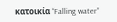κατοικία “Falling water”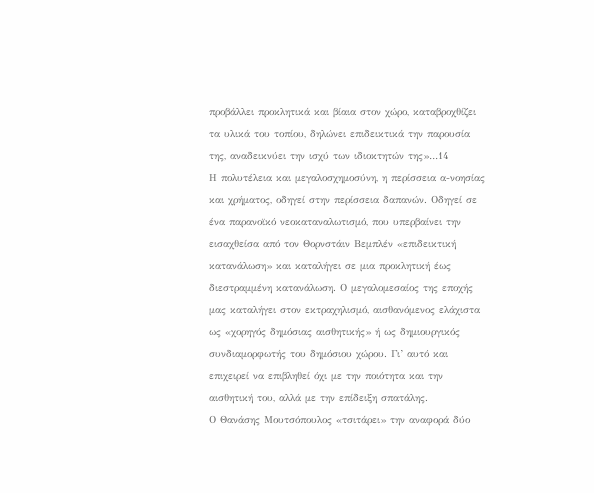προβάλλει προκλητικά και βίαια στον χώρο, καταβροχθίζει τα υλικά του τοπίου, δηλώνει επιδεικτικά την παρουσία της, αναδεικνύει την ισχύ των ιδιοκτητών της»…14
Η πολυτέλεια και μεγαλοσχημοσύνη, η περίσσεια α-νοησίας και χρήματος, οδηγεί στην περίσσεια δαπανών. Οδηγεί σε ένα παρανοϊκό νεοκαταναλωτισμό, που υπερβαίνει την εισαχθείσα από τον Θορνστάιν Βεμπλέν «επιδεικτική κατανάλωση» και καταλήγει σε μια προκλητική έως διεστραμμένη κατανάλωση. Ο μεγαλομεσαίος της εποχής μας καταλήγει στον εκτραχηλισμό, αισθανόμενος ελάχιστα ως «χορηγός δημόσιας αισθητικής» ή ως δημιουργικός συνδιαμορφωτής του δημόσιου χώρου. Γι’ αυτό και επιχειρεί να επιβληθεί όχι με την ποιότητα και την αισθητική του, αλλά με την επίδειξη σπατάλης.
Ο Θανάσης Μουτσόπουλος «τσιτάρει» την αναφορά δύο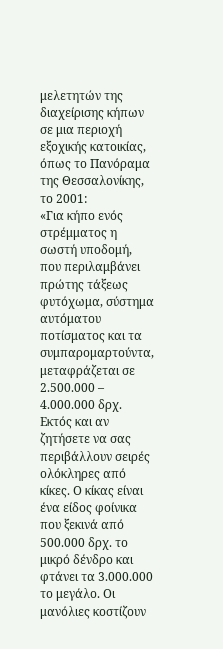μελετητών της διαχείρισης κήπων σε μια περιοχή εξοχικής κατοικίας, όπως το Πανόραμα της Θεσσαλονίκης, το 2001:
«Για κήπο ενός στρέμματος η σωστή υποδομή, που περιλαμβάνει πρώτης τάξεως φυτόχωμα, σύστημα αυτόματου ποτίσματος και τα συμπαρομαρτούντα, μεταφράζεται σε 2.500.000 – 4.000.000 δρχ. Εκτός και αν ζητήσετε να σας περιβάλλουν σειρές ολόκληρες από κίκες. Ο κίκας είναι ένα είδος φοίνικα που ξεκινά από 500.000 δρχ. το μικρό δένδρο και φτάνει τα 3.000.000 το μεγάλο. Οι μανόλιες κοστίζουν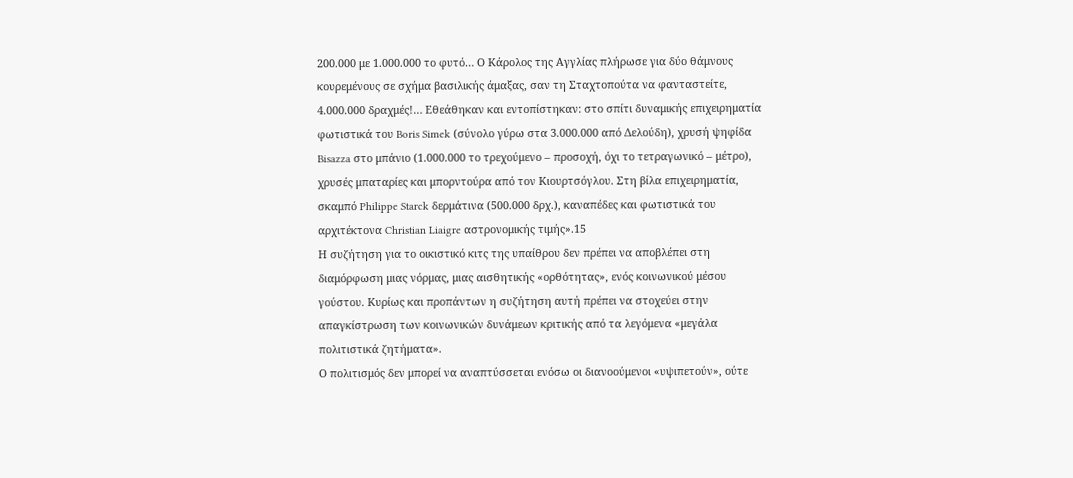200.000 με 1.000.000 το φυτό… Ο Κάρολος της Αγγλίας πλήρωσε για δύο θάμνους κουρεμένους σε σχήμα βασιλικής άμαξας, σαν τη Σταχτοπούτα να φανταστείτε, 4.000.000 δραχμές!… Εθεάθηκαν και εντοπίστηκαν: στο σπίτι δυναμικής επιχειρηματία φωτιστικά του Boris Simek (σύνολο γύρω στα 3.000.000 από Δελούδη), χρυσή ψηφίδα Bisazza στο μπάνιο (1.000.000 το τρεχούμενο – προσοχή, όχι το τετραγωνικό – μέτρο), χρυσές μπαταρίες και μπορντούρα από τον Κιουρτσόγλου. Στη βίλα επιχειρηματία, σκαμπό Philippe Starck δερμάτινα (500.000 δρχ.), καναπέδες και φωτιστικά του αρχιτέκτονα Christian Liaigre αστρονομικής τιμής».15
Η συζήτηση για το οικιστικό κιτς της υπαίθρου δεν πρέπει να αποβλέπει στη διαμόρφωση μιας νόρμας, μιας αισθητικής «ορθότητας», ενός κοινωνικού μέσου γούστου. Κυρίως και προπάντων η συζήτηση αυτή πρέπει να στοχεύει στην απαγκίστρωση των κοινωνικών δυνάμεων κριτικής από τα λεγόμενα «μεγάλα πολιτιστικά ζητήματα».
Ο πολιτισμός δεν μπορεί να αναπτύσσεται ενόσω οι διανοούμενοι «υψιπετούν», ούτε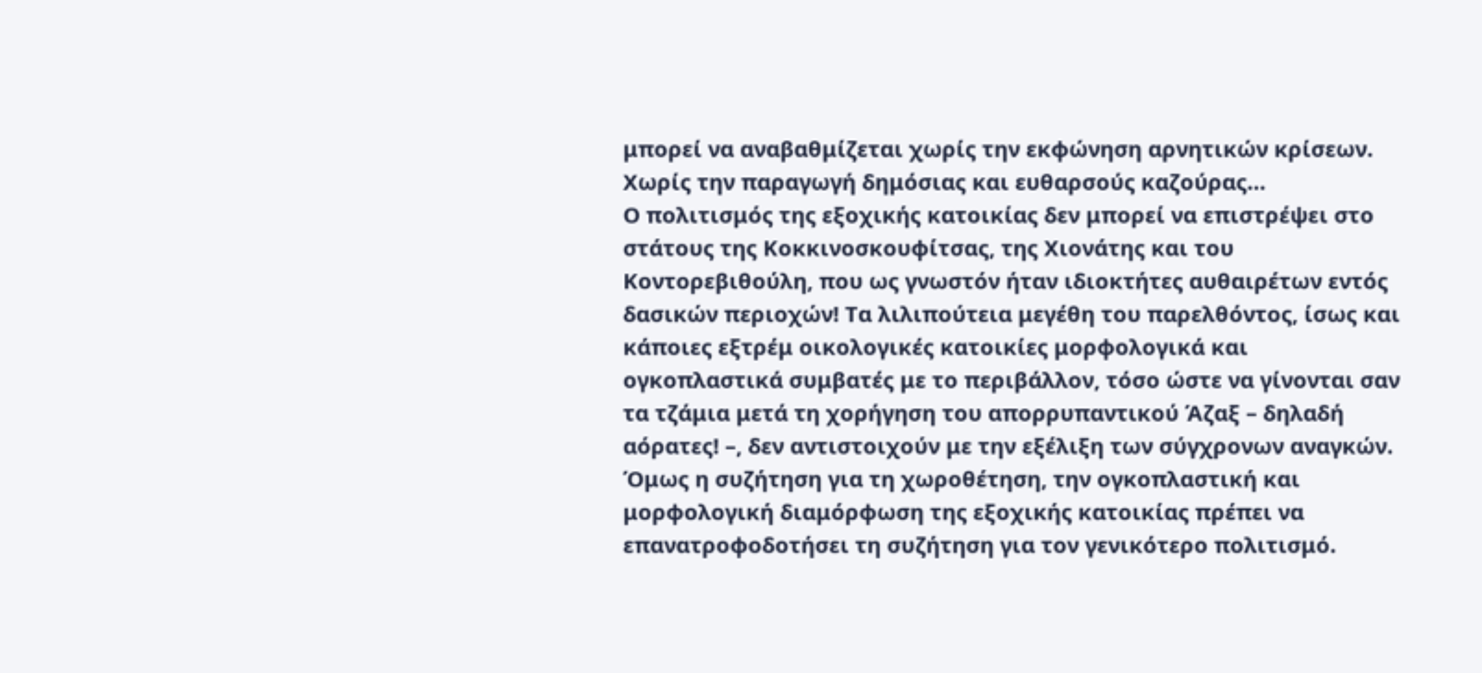μπορεί να αναβαθμίζεται χωρίς την εκφώνηση αρνητικών κρίσεων. Χωρίς την παραγωγή δημόσιας και ευθαρσούς καζούρας…
Ο πολιτισμός της εξοχικής κατοικίας δεν μπορεί να επιστρέψει στο στάτους της Κοκκινοσκουφίτσας, της Χιονάτης και του Κοντορεβιθούλη, που ως γνωστόν ήταν ιδιοκτήτες αυθαιρέτων εντός δασικών περιοχών! Τα λιλιπούτεια μεγέθη του παρελθόντος, ίσως και κάποιες εξτρέμ οικολογικές κατοικίες μορφολογικά και ογκοπλαστικά συμβατές με το περιβάλλον, τόσο ώστε να γίνονται σαν τα τζάμια μετά τη χορήγηση του απορρυπαντικού Άζαξ – δηλαδή αόρατες! –, δεν αντιστοιχούν με την εξέλιξη των σύγχρονων αναγκών.
Όμως η συζήτηση για τη χωροθέτηση, την ογκοπλαστική και μορφολογική διαμόρφωση της εξοχικής κατοικίας πρέπει να επανατροφοδοτήσει τη συζήτηση για τον γενικότερο πολιτισμό.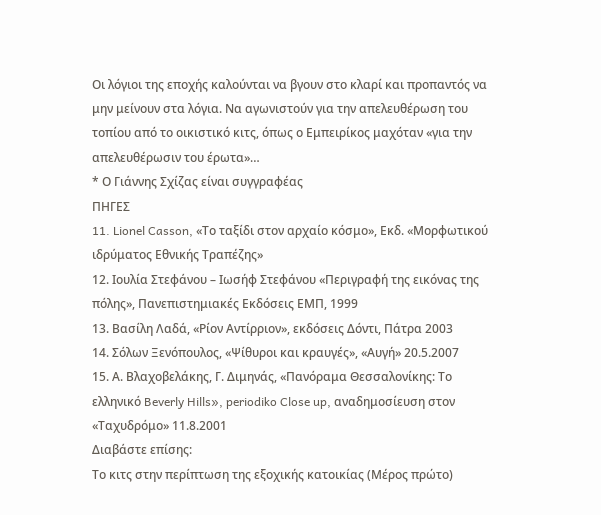Οι λόγιοι της εποχής καλούνται να βγουν στο κλαρί και προπαντός να μην μείνουν στα λόγια. Να αγωνιστούν για την απελευθέρωση του τοπίου από το οικιστικό κιτς, όπως ο Εμπειρίκος μαχόταν «για την απελευθέρωσιν του έρωτα»…
* Ο Γιάννης Σχίζας είναι συγγραφέας
ΠΗΓΕΣ
11. Lionel Casson, «Το ταξίδι στον αρχαίο κόσμο», Εκδ. «Μορφωτικού ιδρύματος Εθνικής Τραπέζης»
12. Ιουλία Στεφάνου – Ιωσήφ Στεφάνου «Περιγραφή της εικόνας της πόλης», Πανεπιστημιακές Εκδόσεις ΕΜΠ, 1999
13. Βασίλη Λαδά, «Ρίον Αντίρριον», εκδόσεις Δόντι, Πάτρα 2003
14. Σόλων Ξενόπουλος, «Ψίθυροι και κραυγές», «Αυγή» 20.5.2007
15. Α. Βλαχοβελάκης, Γ. Διμηνάς, «Πανόραμα Θεσσαλονίκης: Το ελληνικό Beverly Hills», periodiko Close up, αναδημοσίευση στον «Ταχυδρόμο» 11.8.2001
Διαβάστε επίσης:
Τo κιτς στην περίπτωση της εξοχικής κατοικίας (Μέρος πρώτο)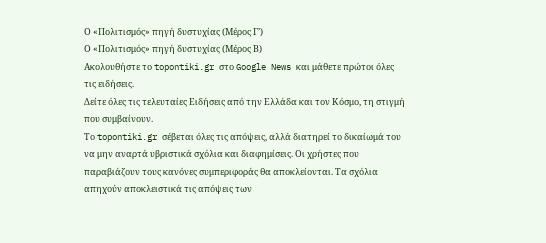Ο «Πολιτισμός» πηγή δυστυχίας (Μέρος Γ’)
Ο «Πολιτισμός» πηγή δυστυχίας (Μέρος Β)
Ακολουθήστε το topontiki.gr στο Google News και μάθετε πρώτοι όλες τις ειδήσεις.
Δείτε όλες τις τελευταίες Ειδήσεις από την Ελλάδα και τον Κόσμο, τη στιγμή που συμβαίνουν.
Το topontiki.gr σέβεται όλες τις απόψεις, αλλά διατηρεί το δικαίωμά του να μην αναρτά υβριστικά σχόλια και διαφημίσεις. Οι χρήστες που παραβιάζουν τους κανόνες συμπεριφοράς θα αποκλείονται. Τα σχόλια απηχούν αποκλειστικά τις απόψεις των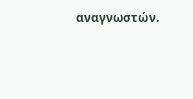αναγνωστών.